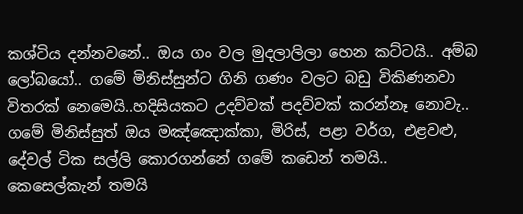කශ්ටිය දන්නවනේ.. ඔය ගං වල මුදලාලිලා හෙන කට්ටයි.. අම්බ ලෝබයෝ.. ගමේ මිනිස්සුන්ට ගිනි ගණං වලට බඩු විකිණනවා විතරක් නෙමෙයි..හදිසියකට උදව්වක් පදව්වක් කරන්නෑ නොවැ.. ගමේ මිනිස්සුත් ඔය මඤ්ඤොක්කා, මිරිස්, පළා වර්ග, එළවළු, දේවල් ටික සල්ලි කොරගන්නේ ගමේ කඩෙන් තමයි..
කෙසෙල්කැන් තමයි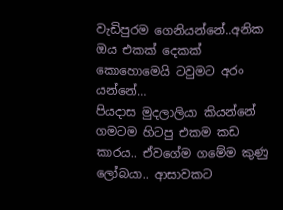වැඩිපුරම ගෙනියන්නේ..අනික ඔය එකක් දෙකක් කොහොමෙයි ටවුමට අරං යන්නේ…
පියදාස මුදලාලියා කියන්නේ ගමටම හිටපු එකම කඩ කාරය.. ඒවගේම ගමේම කුණු ලෝබයා.. ආසාවකට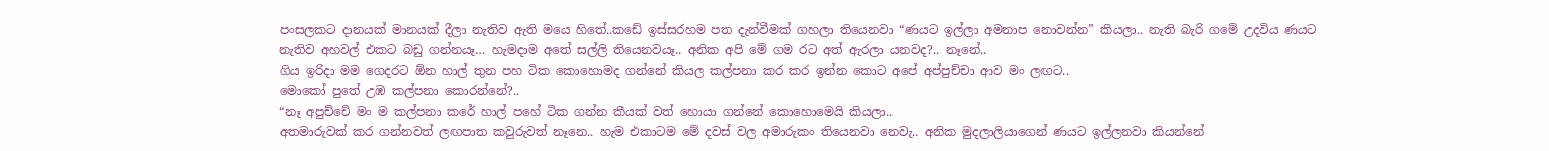පංසලකට දානයක් මානයක් දීලා නැතිව ඇති මයෙ හිතේ..කඩේ ඉස්සරහම පත දැන්වීමක් ගහලා තියෙනවා “ණයට ඉල්ලා අමනාප නොවන්න” කියලා.. නැති බැරි ගමේ උදවිය ණයට නැතිව අහවල් එකට බඩු ගන්නයෑ… හැමදාම අතේ සල්ලි තියෙනවයෑ.. අනික අපි මේ ගම රට අත් ඇරලා යනවද?.. නෑනේ..
ගිය ඉරිදා මම ගෙදරට ඕන හාල් තුන පහ ටික කොහොමද ගන්නේ කියල කල්පනා කර කර ඉන්න කොට අපේ අප්පුච්චා ආව මං ලඟට..
මොකෝ පුතේ උඹ කල්පනා කොරන්නේ?..
“නෑ අපුච්චේ මං ම කල්පනා කරේ හාල් පහේ ටික ගන්න කීයක් වත් හොයා ගන්නේ කොහොමෙයි කියලා..
අතමාරුවක් කර ගන්නවත් ලඟපාත කවුරුවත් නෑනෙ.. හැම එකාටම මේ දවස් වල අමාරුකං තියෙනවා නෙවැ.. අනික මුදලාලියාගෙන් ණයට ඉල්ලනවා කියන්නේ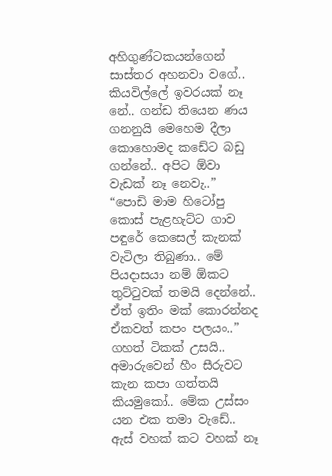අහිගුණ්ටකයන්ගෙන් සාස්තර අහනවා වගේ.. කියවිල්ලේ ඉවරයක් නෑ නේ.. ගන්ඩ තියෙන ණය ගනනුයි මෙහෙම දීලා කොහොමද කඩේට බඩු ගන්නේ.. අපිට ඕවා වැඩක් නෑ නෙවැ..”
“පොඩි මාම හිටෝපු කොස් පැළහැට්ට ගාව පඳුරේ කෙසෙල් කැනක් වැටිලා තිබුණා.. මේ පියදාසයා නම් ඕකට තුට්ටුවක් තමයි දෙන්නේ.. ඒත් ඉතිං මක් කොරන්නද ඒකවත් කපං පලයං..”
ගහත් ටිකක් උසයි.. අමාරුවෙන් හීං සීරුවට කැන කපා ගත්තයි කියමුකෝ.. මේක උස්සං යන එක තමා වැඩේ.. ඇස් වහක් කට වහක් නෑ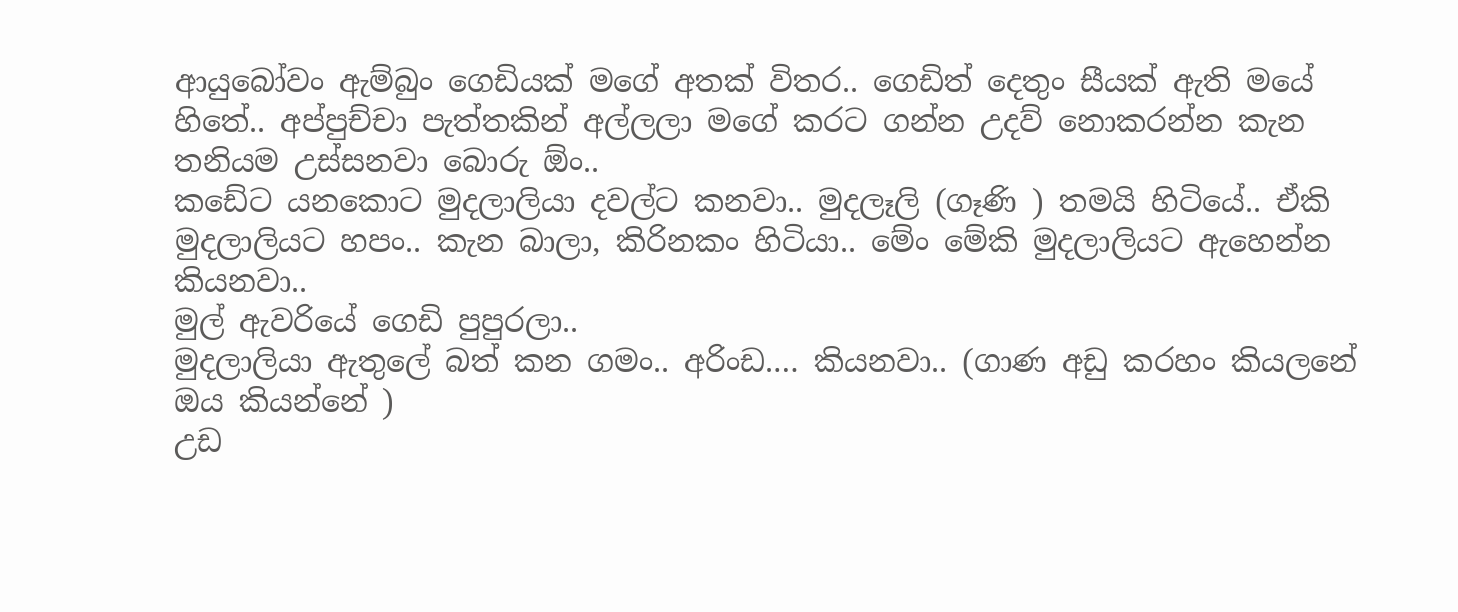ආයුබෝවං ඇම්බුං ගෙඩියක් මගේ අතක් විතර.. ගෙඩිත් දෙතුං සීයක් ඇති මයේ හිතේ.. අප්පුච්චා පැත්තකින් අල්ලලා මගේ කරට ගන්න උදව් නොකරන්න කැන තනියම උස්සනවා බොරු ඕං..
කඩේට යනකොට මුදලාලියා දවල්ට කනවා.. මුදලෑලි (ගෑණි ) තමයි හිටියේ.. ඒකි මුදලාලියට හපං.. කැන බාලා, කිරිනකං හිටියා.. මේං මේකි මුදලාලියට ඇහෙන්න කියනවා..
මුල් ඇවරියේ ගෙඩි පුපුරලා..
මුදලාලියා ඇතුලේ බත් කන ගමං.. අරිංඩ.… කියනවා.. (ගාණ අඩු කරහං කියලනේ ඔය කියන්නේ )
උඩ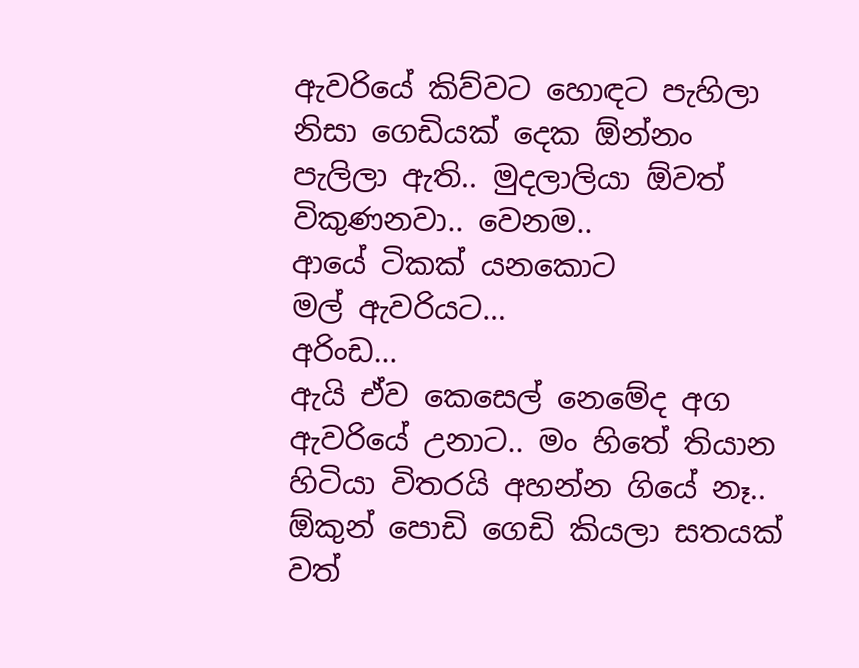ඇවරියේ කිව්වට හොඳට පැහිලා නිසා ගෙඩියක් දෙක ඕන්නං පැලිලා ඇති.. මුදලාලියා ඕවත් විකුණනවා.. වෙනම..
ආයේ ටිකක් යනකොට
මල් ඇවරියට…
අරිංඩ…
ඇයි ඒව කෙසෙල් නෙමේද අග ඇවරියේ උනාට.. මං හිතේ තියාන හිටියා විතරයි අහන්න ගියේ නෑ.. ඕකුන් පොඩි ගෙඩි කියලා සතයක් වත්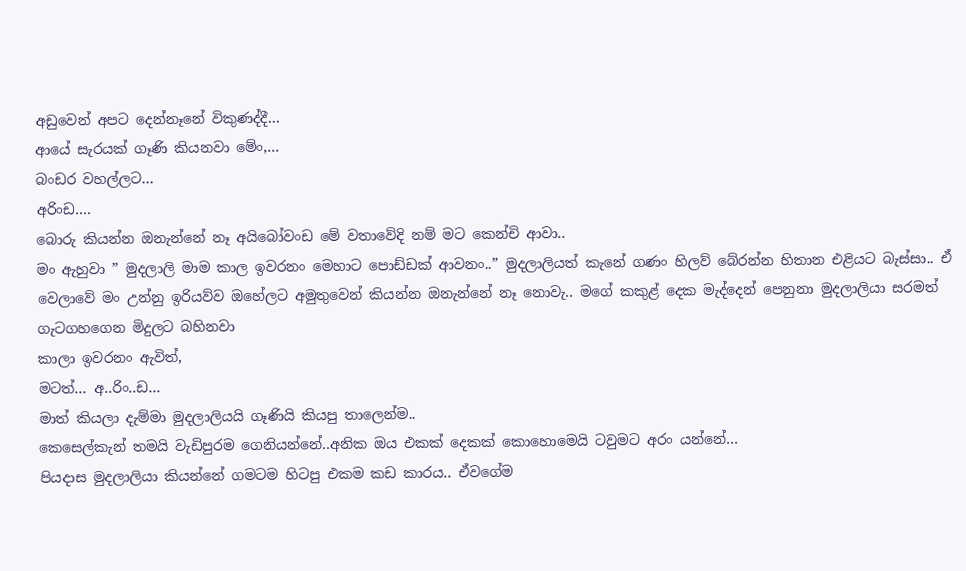අඩුවෙන් අපට දෙන්නෑනේ විකුණද්දී…
ආයේ සැරයක් ගෑණි කියනවා මේං,…
බංඩර වහල්ලට…
අරිංඩ….
බොරු කියන්න ඔනැන්නේ නෑ අයිබෝවංඩ මේ වතාවේදි නම් මට කෙන්චි ආවා..
මං ඇහුවා ” මුදලාලි මාම කාල ඉවරනං මෙහාට පොඩ්ඩක් ආවනං..” මුදලාලියත් කැනේ ගණං හිලව් බේරන්න හිතාන එළියට බැස්සා.. ඒ වෙලාවේ මං උන්නු ඉරියව්ව ඔහේලට අමුතුවෙන් කියන්න ඔනැන්නේ නෑ නොවැ.. මගේ කකුළ් දෙක මැද්දෙන් පෙනුනා මුදලාලියා සරමත් ගැටගහගෙන මිදුලට බහිනවා
කාලා ඉවරනං ඇවිත්,
මටත්… අ..රිං..ඩ…
මාත් කියලා දැම්මා මුදලාලියයි ගෑණියි කියපු තාලෙන්ම..
කෙසෙල්කැන් තමයි වැඩිපුරම ගෙනියන්නේ..අනික ඔය එකක් දෙකක් කොහොමෙයි ටවුමට අරං යන්නේ…
පියදාස මුදලාලියා කියන්නේ ගමටම හිටපු එකම කඩ කාරය.. ඒවගේම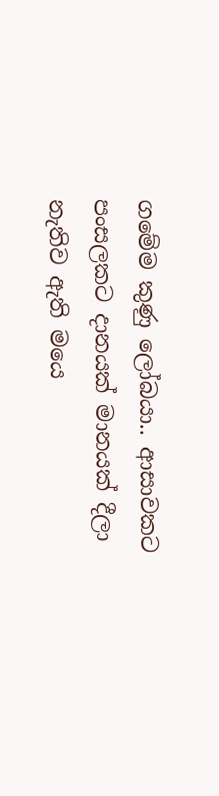ගමේම කුණු ලෝබයා.. ආසාවකට පංසලකට දානයක් මානයක් දීලා නැතිව ඇති මයෙ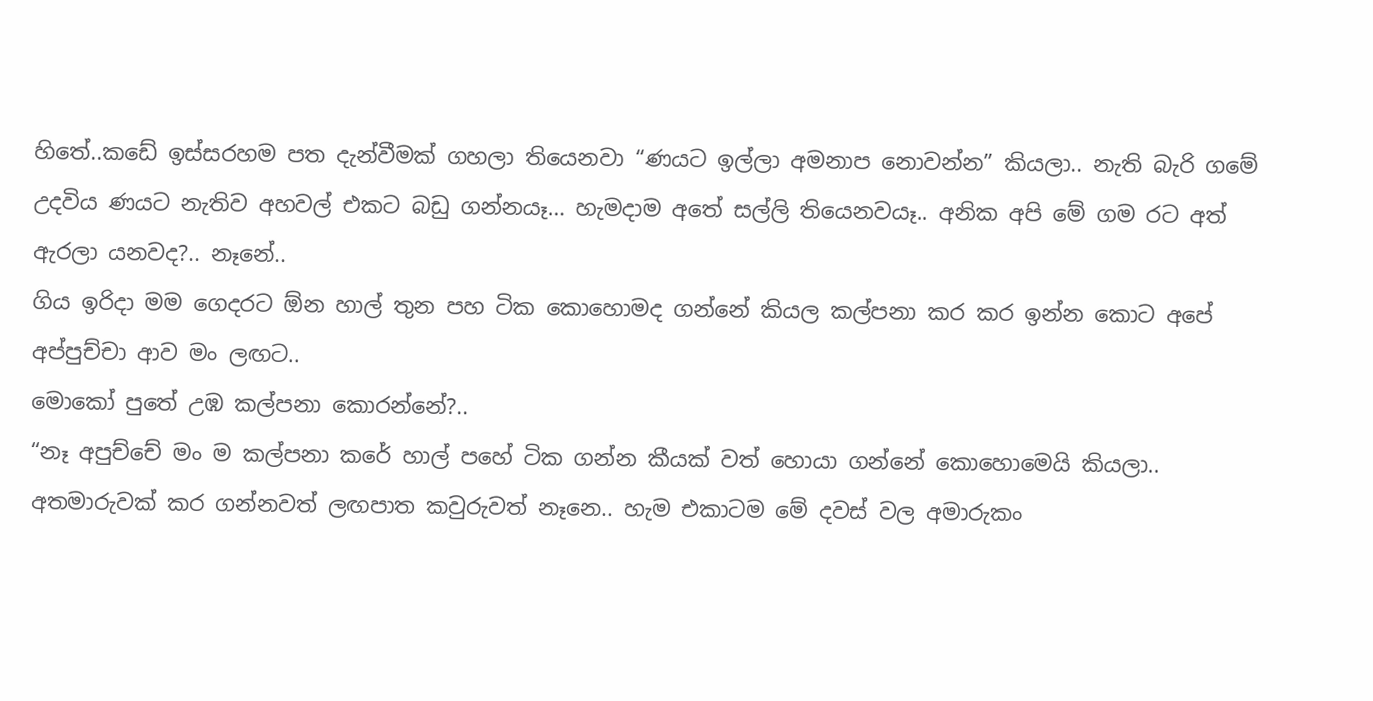හිතේ..කඩේ ඉස්සරහම පත දැන්වීමක් ගහලා තියෙනවා “ණයට ඉල්ලා අමනාප නොවන්න” කියලා.. නැති බැරි ගමේ උදවිය ණයට නැතිව අහවල් එකට බඩු ගන්නයෑ… හැමදාම අතේ සල්ලි තියෙනවයෑ.. අනික අපි මේ ගම රට අත් ඇරලා යනවද?.. නෑනේ..
ගිය ඉරිදා මම ගෙදරට ඕන හාල් තුන පහ ටික කොහොමද ගන්නේ කියල කල්පනා කර කර ඉන්න කොට අපේ අප්පුච්චා ආව මං ලඟට..
මොකෝ පුතේ උඹ කල්පනා කොරන්නේ?..
“නෑ අපුච්චේ මං ම කල්පනා කරේ හාල් පහේ ටික ගන්න කීයක් වත් හොයා ගන්නේ කොහොමෙයි කියලා..
අතමාරුවක් කර ගන්නවත් ලඟපාත කවුරුවත් නෑනෙ.. හැම එකාටම මේ දවස් වල අමාරුකං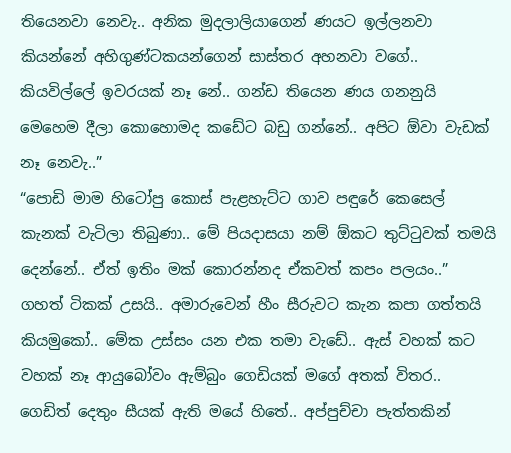තියෙනවා නෙවැ.. අනික මුදලාලියාගෙන් ණයට ඉල්ලනවා කියන්නේ අහිගුණ්ටකයන්ගෙන් සාස්තර අහනවා වගේ.. කියවිල්ලේ ඉවරයක් නෑ නේ.. ගන්ඩ තියෙන ණය ගනනුයි මෙහෙම දීලා කොහොමද කඩේට බඩු ගන්නේ.. අපිට ඕවා වැඩක් නෑ නෙවැ..”
“පොඩි මාම හිටෝපු කොස් පැළහැට්ට ගාව පඳුරේ කෙසෙල් කැනක් වැටිලා තිබුණා.. මේ පියදාසයා නම් ඕකට තුට්ටුවක් තමයි දෙන්නේ.. ඒත් ඉතිං මක් කොරන්නද ඒකවත් කපං පලයං..”
ගහත් ටිකක් උසයි.. අමාරුවෙන් හීං සීරුවට කැන කපා ගත්තයි කියමුකෝ.. මේක උස්සං යන එක තමා වැඩේ.. ඇස් වහක් කට වහක් නෑ ආයුබෝවං ඇම්බුං ගෙඩියක් මගේ අතක් විතර.. ගෙඩිත් දෙතුං සීයක් ඇති මයේ හිතේ.. අප්පුච්චා පැත්තකින්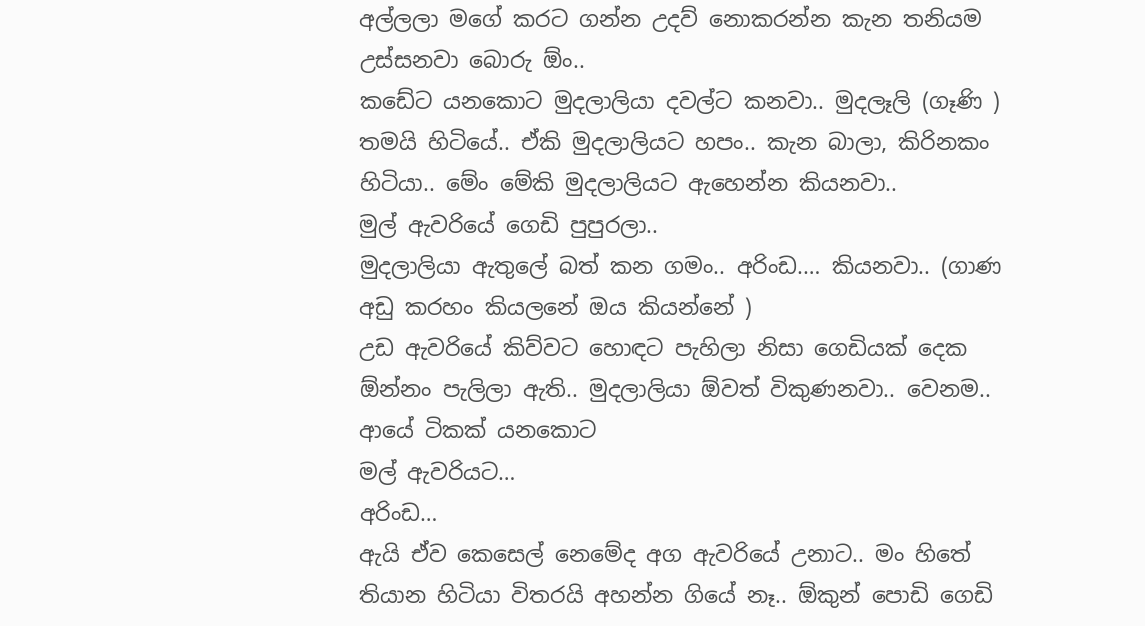අල්ලලා මගේ කරට ගන්න උදව් නොකරන්න කැන තනියම උස්සනවා බොරු ඕං..
කඩේට යනකොට මුදලාලියා දවල්ට කනවා.. මුදලෑලි (ගෑණි ) තමයි හිටියේ.. ඒකි මුදලාලියට හපං.. කැන බාලා, කිරිනකං හිටියා.. මේං මේකි මුදලාලියට ඇහෙන්න කියනවා..
මුල් ඇවරියේ ගෙඩි පුපුරලා..
මුදලාලියා ඇතුලේ බත් කන ගමං.. අරිංඩ.… කියනවා.. (ගාණ අඩු කරහං කියලනේ ඔය කියන්නේ )
උඩ ඇවරියේ කිව්වට හොඳට පැහිලා නිසා ගෙඩියක් දෙක ඕන්නං පැලිලා ඇති.. මුදලාලියා ඕවත් විකුණනවා.. වෙනම..
ආයේ ටිකක් යනකොට
මල් ඇවරියට…
අරිංඩ…
ඇයි ඒව කෙසෙල් නෙමේද අග ඇවරියේ උනාට.. මං හිතේ තියාන හිටියා විතරයි අහන්න ගියේ නෑ.. ඕකුන් පොඩි ගෙඩි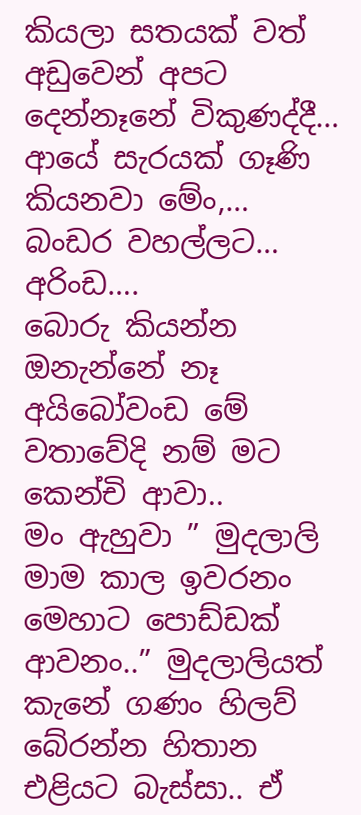කියලා සතයක් වත් අඩුවෙන් අපට දෙන්නෑනේ විකුණද්දී…
ආයේ සැරයක් ගෑණි කියනවා මේං,…
බංඩර වහල්ලට…
අරිංඩ….
බොරු කියන්න ඔනැන්නේ නෑ අයිබෝවංඩ මේ වතාවේදි නම් මට කෙන්චි ආවා..
මං ඇහුවා ” මුදලාලි මාම කාල ඉවරනං මෙහාට පොඩ්ඩක් ආවනං..” මුදලාලියත් කැනේ ගණං හිලව් බේරන්න හිතාන එළියට බැස්සා.. ඒ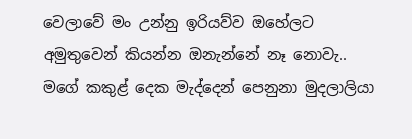වෙලාවේ මං උන්නු ඉරියව්ව ඔහේලට අමුතුවෙන් කියන්න ඔනැන්නේ නෑ නොවැ.. මගේ කකුළ් දෙක මැද්දෙන් පෙනුනා මුදලාලියා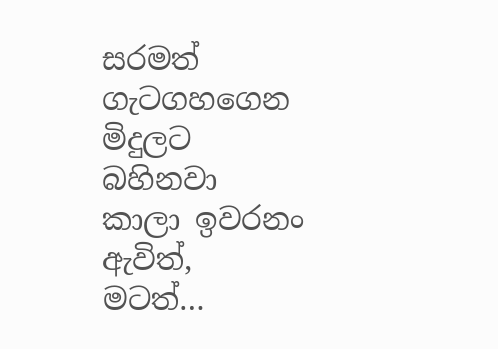සරමත් ගැටගහගෙන මිදුලට බහිනවා
කාලා ඉවරනං ඇවිත්,
මටත්…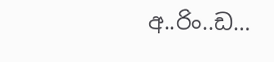අ..රිං..ඩ…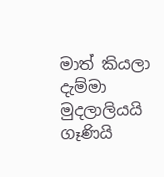මාත් කියලා දැම්මා මුදලාලියයි ගෑණියි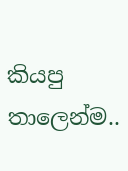කියපු තාලෙන්ම..